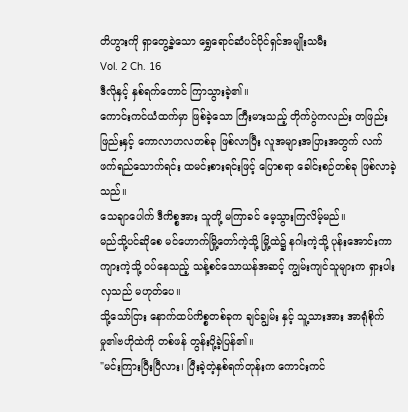တိဟွားကို ရှာတွေ့ခဲ့သော ရွှေရောင်ဆံပင်ပိုင်ရှင်အမျိုးသမီး
Vol. 2 Ch. 16
ဒီလိုနှင့် နှစ်ရက်တောင် ကြာသွားခဲ့၏။
ကောင်းကင်ယံထက်မှာ ဖြစ်ခဲ့သော ကြီးမားသည့် တိုက်ပွဲကလည်း တဖြည်းဖြည်းနှင့် ကောလာဟလတစ်ခု ဖြစ်လာပြီး လူအများအပြားအတွက် လက်ဖက်ရည်သောက်ရင်း ထမင်းစားရင်းဖြင့် ပြောစရာ ခေါင်းစဉ်တစ်ခု ဖြစ်လာခဲ့သည်။
သေချာပေါက် ဒီကိစ္စအား သူတို့ မကြာခင် မေ့သွားကြလိမ့်မည်။
မည်သို့ပင်ဆိုစေ မင်ဟောက်မြို့တော်ကဲ့သို့ မြို့ထဲ၌ နဂါးကဲ့သို့ ပုန်းအောင်းကာ ကျားကဲ့သို့ ဝပ်နေသည့် သန့်စင်သောယန်အဆင့် ကျွမ်းကျင်သူများက ရှားပါးလှသည် မဟုတ်ပေ။
သို့သော်ငြား နောက်ထပ်ကိစ္စတစ်ခုက ချင်ချွမ်း နှင့် သူ့သားအား အာရုံစိုက်မှု၏ဗဟိုထဲကို တစ်ဖန် တွန်းပို့ခဲ့ပြန်၏။
"မင်းကြားပြီးပြီလား၊ ပြီးခဲ့တဲ့နှစ်ရက်တုန်းက ကောင်းကင်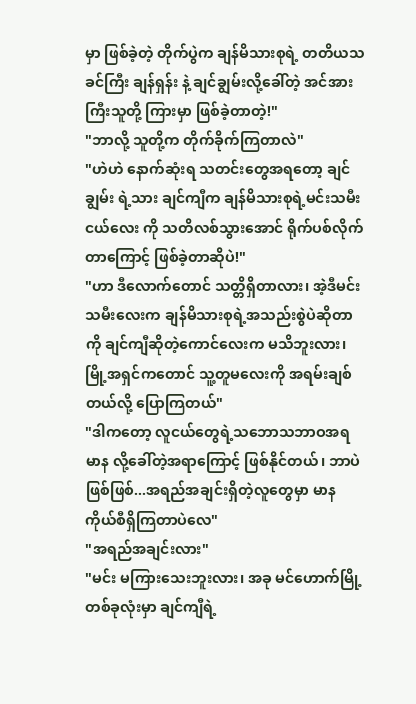မှာ ဖြစ်ခဲ့တဲ့ တိုက်ပွဲက ချန်မိသားစုရဲ့ တတိယသခင်ကြီး ချန်ရှန်း နဲ့ ချင်ချွမ်းလို့ခေါ်တဲ့ အင်အားကြီးသူတို့ ကြားမှာ ဖြစ်ခဲ့တာတဲ့!"
"ဘာလို့ သူတို့က တိုက်ခိုက်ကြတာလဲ"
"ဟဲဟဲ နောက်ဆုံးရ သတင်းတွေအရတော့ ချင်ချွမ်း ရဲ့သား ချင်ကျီက ချန်မိသားစုရဲ့မင်းသမီးငယ်လေး ကို သတိလစ်သွားအောင် ရိုက်ပစ်လိုက်တာကြောင့် ဖြစ်ခဲ့တာဆိုပဲ!"
"ဟာ ဒီလောက်တောင် သတ္တိရှိတာလား၊ အဲ့ဒီမင်းသမီးလေးက ချန်မိသားစုရဲ့အသည်းစွဲပဲဆိုတာကို ချင်ကျီဆိုတဲ့ကောင်လေးက မသိဘူးလား၊ မြို့အရှင်ကတောင် သူ့တူမလေးကို အရမ်းချစ်တယ်လို့ ပြောကြတယ်"
"ဒါကတော့ လူငယ်တွေရဲ့သဘောသဘာဝအရ မာန လို့ခေါ်တဲ့အရာကြောင့် ဖြစ်နိုင်တယ်၊ ဘာပဲဖြစ်ဖြစ်...အရည်အချင်းရှိတဲ့လူတွေမှာ မာနကိုယ်စီရှိကြတာပဲလေ"
"အရည်အချင်းလား"
"မင်း မကြားသေးဘူးလား၊ အခု မင်ဟောက်မြို့တစ်ခုလုံးမှာ ချင်ကျီရဲ့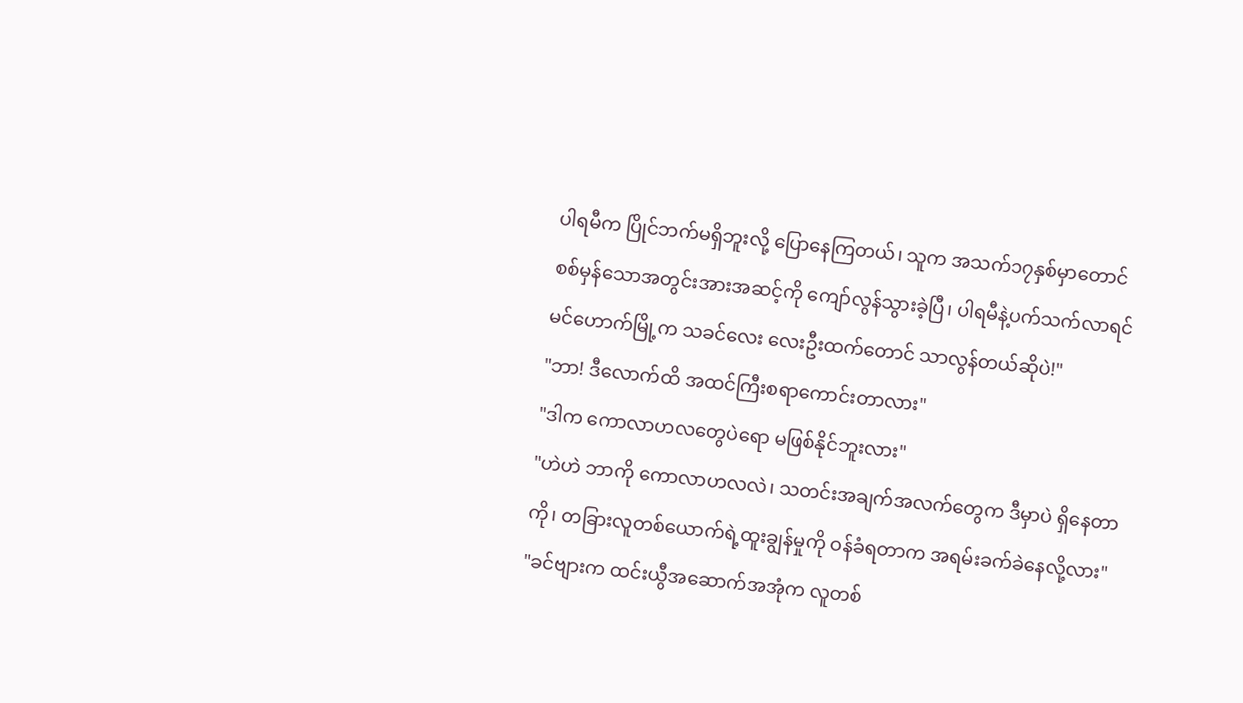ပါရမီက ပြိုင်ဘက်မရှိဘူးလို့ ပြောနေကြတယ်၊ သူက အသက်၁၇နှစ်မှာတောင် စစ်မှန်သောအတွင်းအားအဆင့်ကို ကျော်လွန်သွားခဲ့ပြီ၊ ပါရမီနဲ့ပက်သက်လာရင် မင်ဟောက်မြို့က သခင်လေး လေးဦးထက်တောင် သာလွန်တယ်ဆိုပဲ!"
"ဘာ! ဒီလောက်ထိ အထင်ကြီးစရာကောင်းတာလား"
"ဒါက ကောလာဟလတွေပဲရော မဖြစ်နိုင်ဘူးလား"
"ဟဲဟဲ ဘာကို ကောလာဟလလဲ၊ သတင်းအချက်အလက်တွေက ဒီမှာပဲ ရှိနေတာကို၊ တခြားလူတစ်ယောက်ရဲ့ထူးချွန်မှုကို ဝန်ခံရတာက အရမ်းခက်ခဲနေလို့လား"
"ခင်ဗျားက ထင်းယွီအဆောက်အအုံက လူတစ်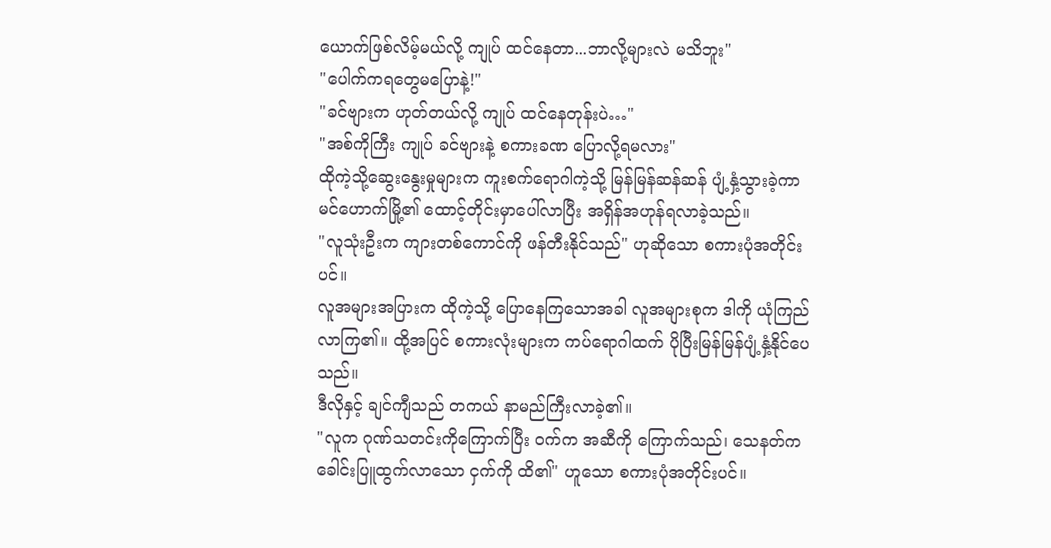ယောက်ဖြစ်လိမ့်မယ်လို့ ကျုပ် ထင်နေတာ...ဘာလို့များလဲ မသိဘူး"
"ပေါက်ကရတွေမပြောနဲ့!"
"ခင်ဗျားက ဟုတ်တယ်လို့ ကျုပ် ထင်နေတုန်းပဲ…"
"အစ်ကိုကြီး ကျုပ် ခင်ဗျားနဲ့ စကားခဏ ပြောလို့ရမလား"
ထိုကဲ့သို့ဆွေးနွေးမှုများက ကူးစက်ရောဂါကဲ့သို့ မြန်မြန်ဆန်ဆန် ပျံ့နှံ့သွားခဲ့ကာ မင်ဟောက်မြို့၏ ထောင့်တိုင်းမှာပေါ်လာပြီး အရှိန်အဟုန်ရလာခဲ့သည်။
"လူသုံးဦးက ကျားတစ်ကောင်ကို ဖန်တီးနိုင်သည်" ဟုဆိုသော စကားပုံအတိုင်းပင်။
လူအများအပြားက ထိုကဲ့သို့ ပြောနေကြသောအခါ လူအများစုက ဒါကို ယုံကြည်လာကြ၏။ ထို့အပြင် စကားလုံးများက ကပ်ရောဂါထက် ပိုပြီးမြန်မြန်ပျံ့နှံ့နိုင်ပေသည်။
ဒီလိုနှင့် ချင်ကျီသည် တကယ် နာမည်ကြီးလာခဲ့၏။
"လူက ဂုဏ်သတင်းကိုကြောက်ပြီး ဝက်က အဆီကို ကြောက်သည်၊ သေနတ်က ခေါင်းပြူထွက်လာသော ငှက်ကို ထိ၏" ဟူသော စကားပုံအတိုင်းပင်။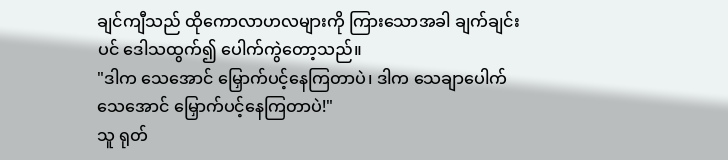ချင်ကျီသည် ထိုကောလာဟလများကို ကြားသောအခါ ချက်ချင်းပင် ဒေါသထွက်၍ ပေါက်ကွဲတော့သည်။
"ဒါက သေအောင် မြှောက်ပင့်နေကြတာပဲ၊ ဒါက သေချာပေါက် သေအောင် မြှောက်ပင့်နေကြတာပဲ!"
သူ ရုတ်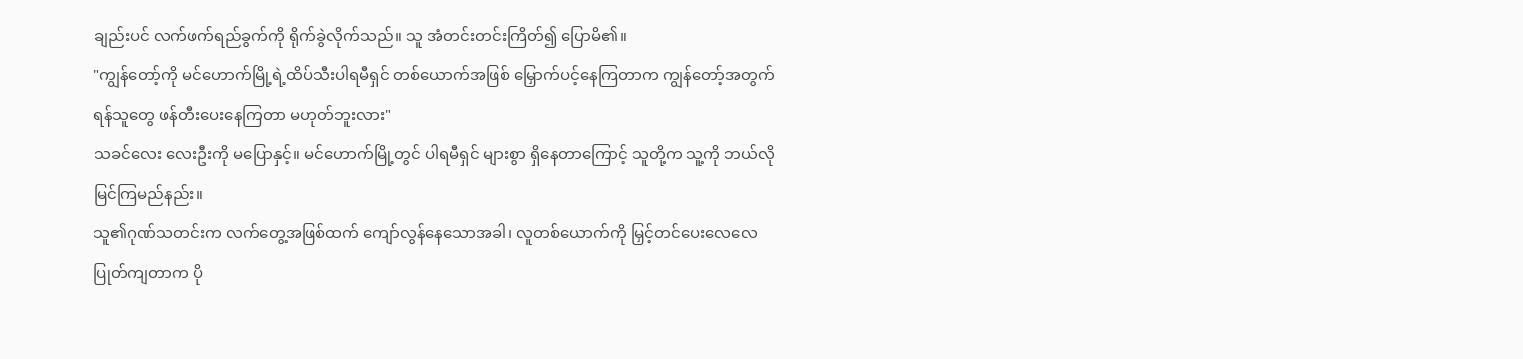ချည်းပင် လက်ဖက်ရည်ခွက်ကို ရိုက်ခွဲလိုက်သည်။ သူ အံတင်းတင်းကြိတ်၍ ပြောမိ၏။
"ကျွန်တော့်ကို မင်ဟောက်မြို့ရဲ့ထိပ်သီးပါရမီရှင် တစ်ယောက်အဖြစ် မြှောက်ပင့်နေကြတာက ကျွန်တော့်အတွက် ရန်သူတွေ ဖန်တီးပေးနေကြတာ မဟုတ်ဘူးလား"
သခင်လေး လေးဦးကို မပြောနှင့်။ မင်ဟောက်မြို့တွင် ပါရမီရှင် များစွာ ရှိနေတာကြောင့် သူတို့က သူ့ကို ဘယ်လိုမြင်ကြမည်နည်း။
သူ၏ဂုဏ်သတင်းက လက်တွေ့အဖြစ်ထက် ကျော်လွန်နေသောအခါ၊ လူတစ်ယောက်ကို မြှင့်တင်ပေးလေလေ ပြုတ်ကျတာက ပို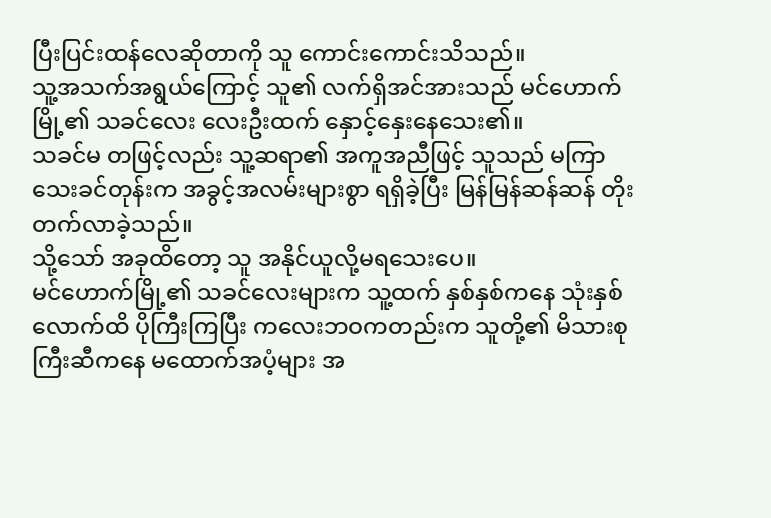ပြီးပြင်းထန်လေဆိုတာကို သူ ကောင်းကောင်းသိသည်။
သူ့အသက်အရွယ်ကြောင့် သူ၏ လက်ရှိအင်အားသည် မင်ဟောက်မြို့၏ သခင်လေး လေးဦးထက် နှောင့်နှေးနေသေး၏။
သခင်မ တဖြင့်လည်း သူ့ဆရာ၏ အကူအညီဖြင့် သူသည် မကြာသေးခင်တုန်းက အခွင့်အလမ်းများစွာ ရရှိခဲ့ပြီး မြန်မြန်ဆန်ဆန် တိုးတက်လာခဲ့သည်။
သို့သော် အခုထိတော့ သူ အနိုင်ယူလို့မရသေးပေ။
မင်ဟောက်မြို့၏ သခင်လေးများက သူ့ထက် နှစ်နှစ်ကနေ သုံးနှစ်လောက်ထိ ပိုကြီးကြပြီး ကလေးဘဝကတည်းက သူတို့၏ မိသားစုကြီးဆီကနေ မထောက်အပံ့များ အ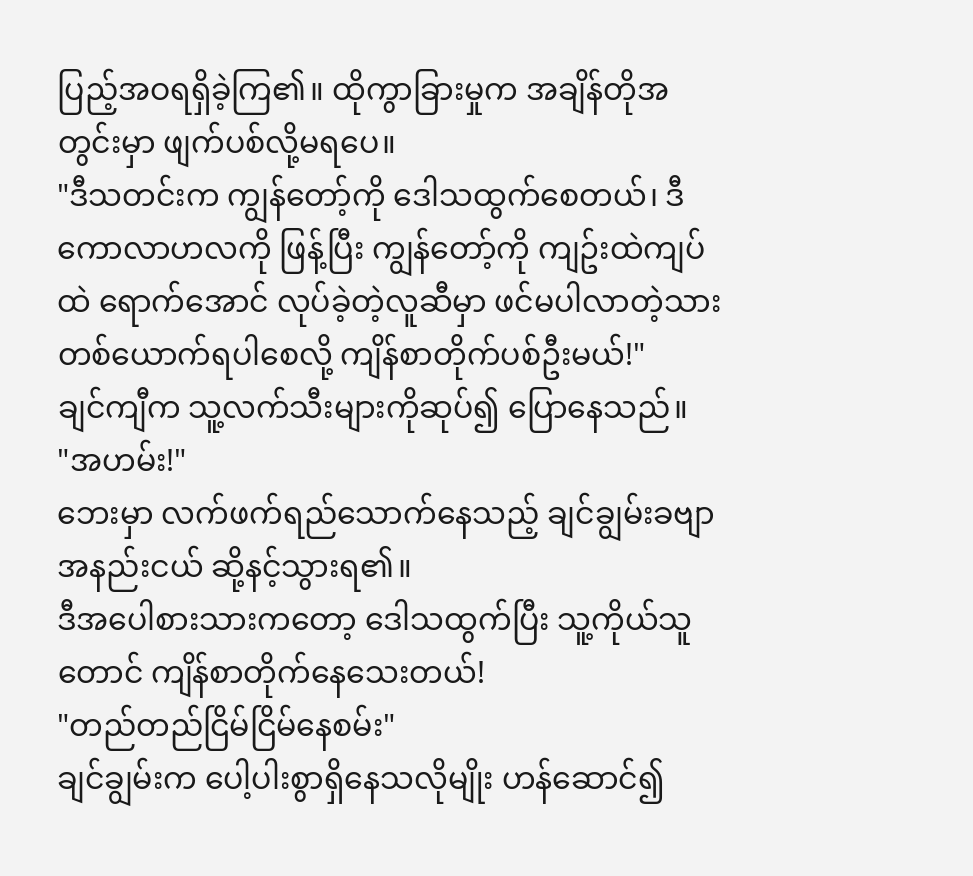ပြည့်အဝရရှိခဲ့ကြ၏။ ထိုကွာခြားမှုက အချိန်တိုအတွင်းမှာ ဖျက်ပစ်လို့မရပေ။
"ဒီသတင်းက ကျွန်တော့်ကို ဒေါသထွက်စေတယ်၊ ဒီကောလာဟလကို ဖြန့်ပြီး ကျွန်တော့်ကို ကျဥ်းထဲကျပ်ထဲ ရောက်အောင် လုပ်ခဲ့တဲ့လူဆီမှာ ဖင်မပါလာတဲ့သားတစ်ယောက်ရပါစေလို့ ကျိန်စာတိုက်ပစ်ဦးမယ်!"
ချင်ကျီက သူ့လက်သီးများကိုဆုပ်၍ ပြောနေသည်။
"အဟမ်း!"
ဘေးမှာ လက်ဖက်ရည်သောက်နေသည့် ချင်ချွမ်းခဗျာ အနည်းငယ် ဆို့နင့်သွားရ၏။
ဒီအပေါစားသားကတော့ ဒေါသထွက်ပြီး သူ့ကိုယ်သူတောင် ကျိန်စာတိုက်နေသေးတယ်!
"တည်တည်ငြိမ်ငြိမ်နေစမ်း"
ချင်ချွမ်းက ပေါ့ပါးစွာရှိနေသလိုမျိုး ဟန်ဆောင်၍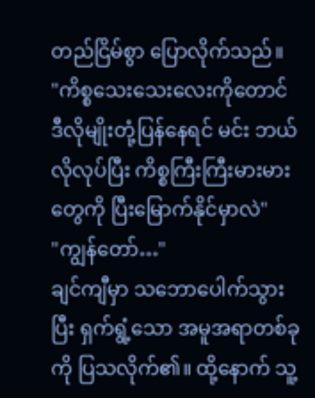တည်ငြိမ်စွာ ပြောလိုက်သည်။
"ကိစ္စသေးသေးလေးကိုတောင် ဒီလိုမျိုးတုံ့ပြန်နေရင် မင်း ဘယ်လိုလုပ်ပြီး ကိစ္စကြီးကြီးမားမားတွေကို ပြီးမြောက်နိုင်မှာလဲ"
"ကျွန်တော်…"
ချင်ကျီမှာ သဘောပေါက်သွားပြီး ရှက်ရွံ့သော အမူအရာတစ်ခုကို ပြသလိုက်၏။ ထို့နောက် သူ့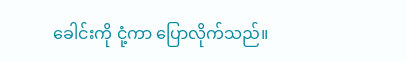ခေါင်းကို ငုံ့ကာ ပြောလိုက်သည်။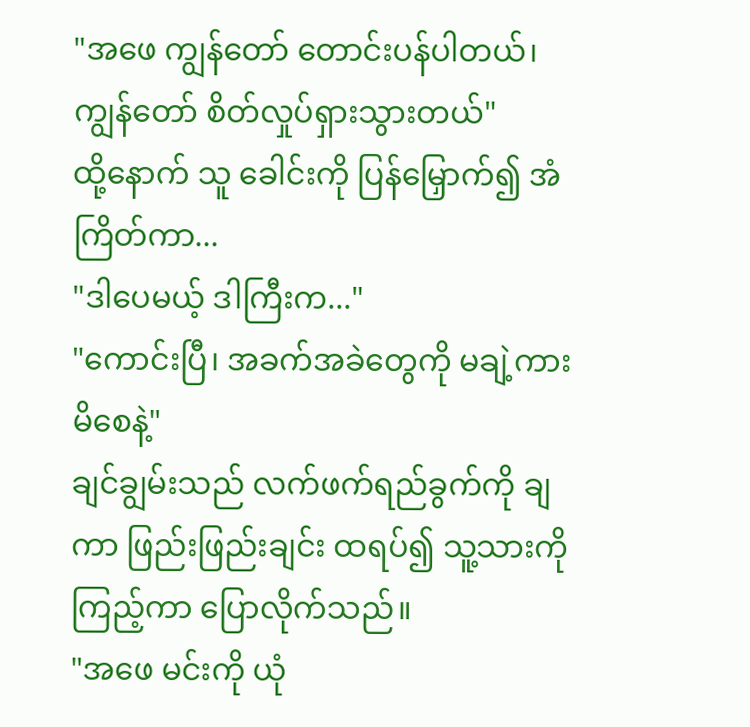"အဖေ ကျွန်တော် တောင်းပန်ပါတယ်၊ ကျွန်တော် စိတ်လှုပ်ရှားသွားတယ်"
ထို့နောက် သူ ခေါင်းကို ပြန်မြှောက်၍ အံကြိတ်ကာ...
"ဒါပေမယ့် ဒါကြီးက..."
"ကောင်းပြီ၊ အခက်အခဲတွေကို မချဲ့ကားမိစေနဲ့"
ချင်ချွမ်းသည် လက်ဖက်ရည်ခွက်ကို ချကာ ဖြည်းဖြည်းချင်း ထရပ်၍ သူ့သားကိုကြည့်ကာ ပြောလိုက်သည်။
"အဖေ မင်းကို ယုံ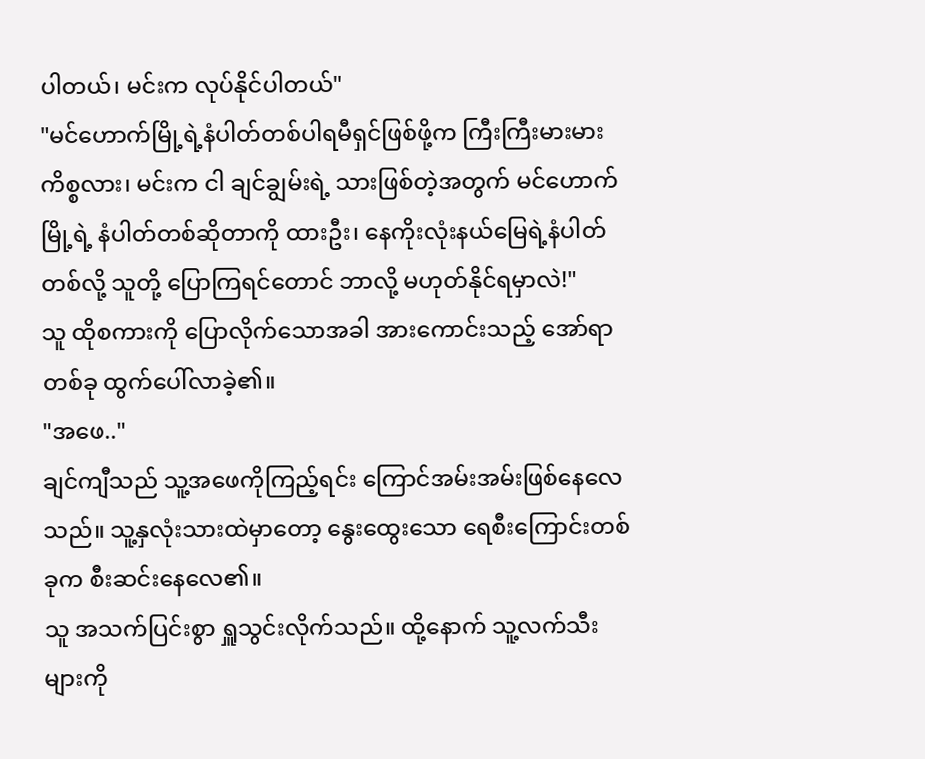ပါတယ်၊ မင်းက လုပ်နိုင်ပါတယ်"
"မင်ဟောက်မြို့ရဲ့နံပါတ်တစ်ပါရမီရှင်ဖြစ်ဖို့က ကြီးကြီးမားမားကိစ္စလား၊ မင်းက ငါ ချင်ချွမ်းရဲ့ သားဖြစ်တဲ့အတွက် မင်ဟောက်မြို့ရဲ့ နံပါတ်တစ်ဆိုတာကို ထားဦး၊ နေကိုးလုံးနယ်မြေရဲ့နံပါတ်တစ်လို့ သူတို့ ပြောကြရင်တောင် ဘာလို့ မဟုတ်နိုင်ရမှာလဲ!"
သူ ထိုစကားကို ပြောလိုက်သောအခါ အားကောင်းသည့် အော်ရာတစ်ခု ထွက်ပေါ်လာခဲ့၏။
"အဖေ.."
ချင်ကျီသည် သူ့အဖေကိုကြည့်ရင်း ကြောင်အမ်းအမ်းဖြစ်နေလေသည်။ သူ့နှလုံးသားထဲမှာတော့ နွေးထွေးသော ရေစီးကြောင်းတစ်ခုက စီးဆင်းနေလေ၏။
သူ အသက်ပြင်းစွာ ရှူသွင်းလိုက်သည်။ ထို့နောက် သူ့လက်သီးများကို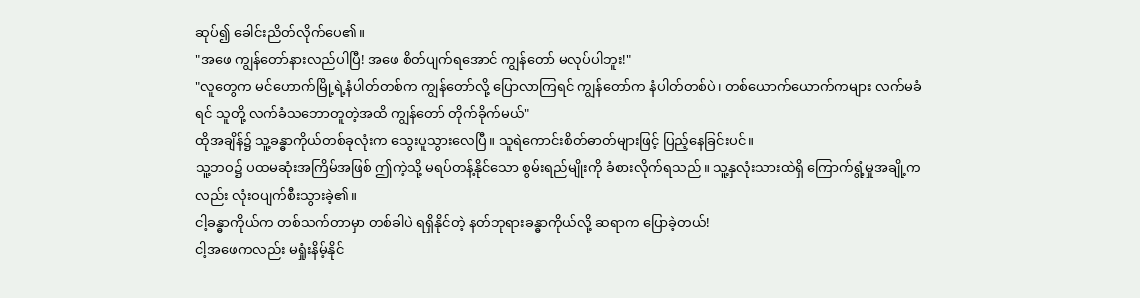ဆုပ်၍ ခေါင်းညိတ်လိုက်ပေ၏။
"အဖေ ကျွန်တော်နားလည်ပါပြီ! အဖေ စိတ်ပျက်ရအောင် ကျွန်တော် မလုပ်ပါဘူး!"
"လူတွေက မင်ဟောက်မြို့ရဲ့နံပါတ်တစ်က ကျွန်တော်လို့ ပြောလာကြရင် ကျွန်တော်က နံပါတ်တစ်ပဲ၊ တစ်ယောက်ယောက်ကများ လက်မခံရင် သူတို့ လက်ခံသဘောတူတဲ့အထိ ကျွန်တော် တိုက်ခိုက်မယ်"
ထိုအချိန်၌ သူ့ခန္ဓာကိုယ်တစ်ခုလုံးက သွေးပူသွားလေပြီ။ သူရဲကောင်းစိတ်ဓာတ်များဖြင့် ပြည့်နေခြင်းပင်။
သူ့ဘဝ၌ ပထမဆုံးအကြိမ်အဖြစ် ဤကဲ့သို့ မရပ်တန့်နိုင်သော စွမ်းရည်မျိုးကို ခံစားလိုက်ရသည်။ သူ့နှလုံးသားထဲရှိ ကြောက်ရွံ့မှုအချို့ကလည်း လုံးဝပျက်စီးသွားခဲ့၏။
ငါ့ခန္ဓာကိုယ်က တစ်သက်တာမှာ တစ်ခါပဲ ရရှိနိုင်တဲ့ နတ်ဘုရားခန္ဓာကိုယ်လို့ ဆရာက ပြောခဲ့တယ်!
ငါ့အဖေကလည်း မရှုံးနိမ့်နိုင်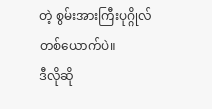တဲ့ စွမ်းအားကြီးပုဂ္ဂိုလ် တစ်ယောက်ပဲ။
ဒီလိုဆို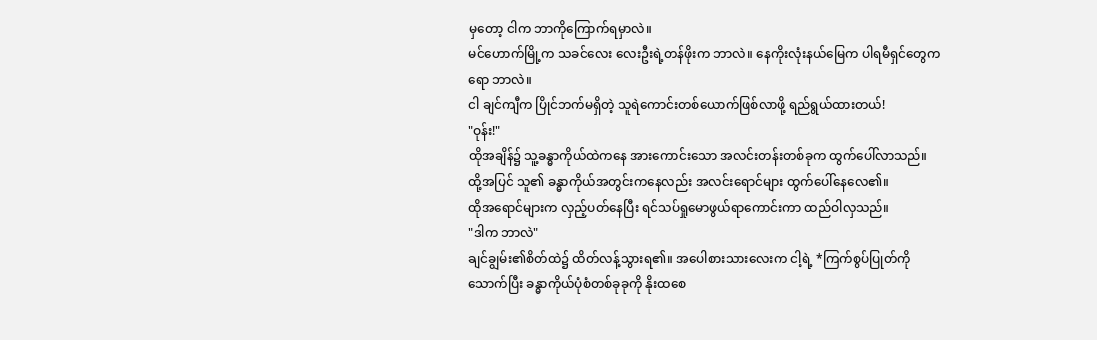မှတော့ ငါက ဘာကိုကြောက်ရမှာလဲ။
မင်ဟောက်မြို့က သခင်လေး လေးဦးရဲ့တန်ဖိုးက ဘာလဲ။ နေကိုးလုံးနယ်မြေက ပါရမီရှင်တွေကရော ဘာလဲ။
ငါ ချင်ကျီက ပြိုင်ဘက်မရှိတဲ့ သူရဲကောင်းတစ်ယောက်ဖြစ်လာဖို့ ရည်ရွယ်ထားတယ်!
"ဝုန်း!"
ထိုအချိန်၌ သူ့ခန္ဓာကိုယ်ထဲကနေ အားကောင်းသော အလင်းတန်းတစ်ခုက ထွက်ပေါ်လာသည်။ ထို့အပြင် သူ၏ ခန္ဓာကိုယ်အတွင်းကနေလည်း အလင်းရောင်များ ထွက်ပေါ်နေလေ၏။
ထိုအရောင်များက လှည့်ပတ်နေပြီး ရင်သပ်ရှုမောဖွယ်ရာကောင်းကာ ထည်ဝါလှသည်။
"ဒါက ဘာလဲ"
ချင်ချွမ်း၏စိတ်ထဲ၌ ထိတ်လန့်သွားရ၏။ အပေါစားသားလေးက ငါ့ရဲ့ *ကြက်စွပ်ပြုတ်ကို သောက်ပြီး ခန္ဓာကိုယ်ပုံစံတစ်ခုခုကို နိုးထစေ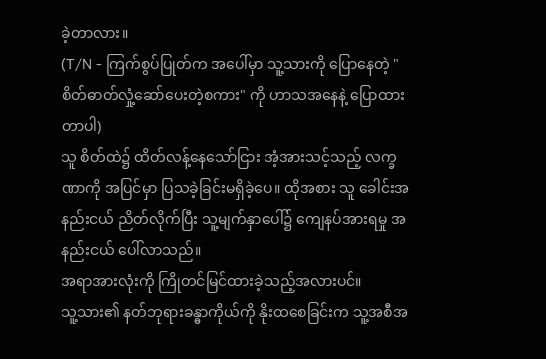ခဲ့တာလား။
(T/N - ကြက်စွပ်ပြုတ်က အပေါ်မှာ သူ့သားကို ပြောနေတဲ့ "စိတ်ဓာတ်လှုံ့ဆော်ပေးတဲ့စကား" ကို ဟာသအနေနဲ့ ပြောထားတာပါ)
သူ စိတ်ထဲ၌ ထိတ်လန့်နေသော်ငြား အံ့အားသင့်သည့် လက္ခဏာကို အပြင်မှာ ပြသခဲ့ခြင်းမရှိခဲ့ပေ။ ထိုအစား သူ ခေါင်းအနည်းငယ် ညိတ်လိုက်ပြီး သူ့မျက်နှာပေါ်၌ ကျေနပ်အားရမှု အနည်းငယ် ပေါ်လာသည်။
အရာအားလုံးကို ကြိုတင်မြင်ထားခဲ့သည့်အလားပင်။
သူ့သား၏ နတ်ဘုရားခန္ဓာကိုယ်ကို နိုးထစေခြင်းက သူ့အစီအ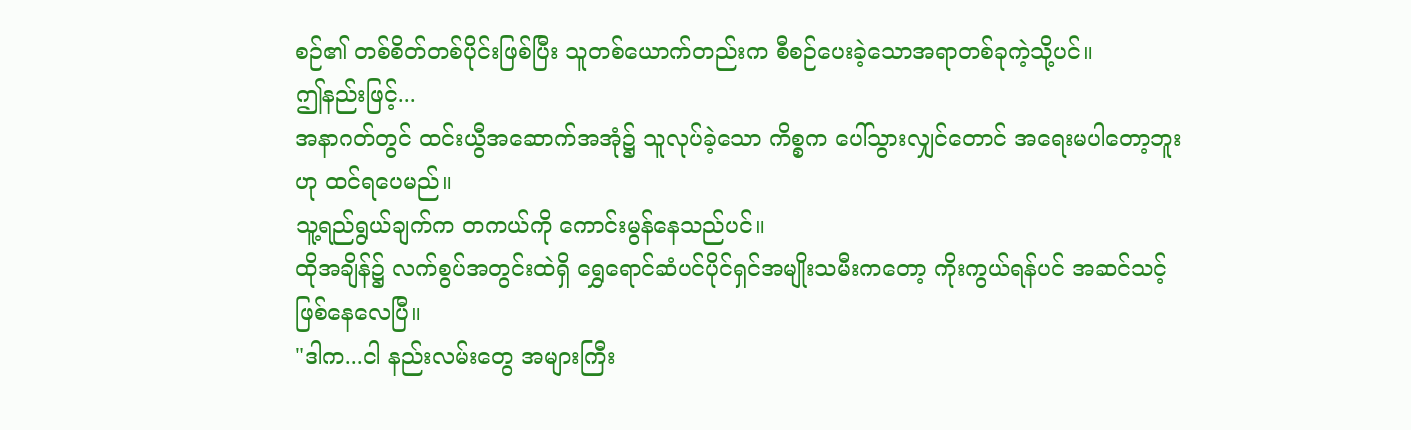စဉ်၏ တစ်စိတ်တစ်ပိုင်းဖြစ်ပြီး သူတစ်ယောက်တည်းက စီစဉ်ပေးခဲ့သောအရာတစ်ခုကဲ့သို့ပင်။
ဤနည်းဖြင့်...
အနာဂတ်တွင် ထင်းယွီအဆောက်အအုံ၌ သူလုပ်ခဲ့သော ကိစ္စက ပေါ်သွားလျှင်တောင် အရေးမပါတော့ဘူးဟု ထင်ရပေမည်။
သူ့ရည်ရွယ်ချက်က တကယ်ကို ကောင်းမွန်နေသည်ပင်။
ထိုအချိန်၌ လက်စွပ်အတွင်းထဲရှိ ရွှေရောင်ဆံပင်ပိုင်ရှင်အမျိုးသမီးကတော့ ကိုးကွယ်ရန်ပင် အဆင်သင့်ဖြစ်နေလေပြီ။
"ဒါက...ငါ နည်းလမ်းတွေ အများကြီး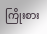ကြိုးစား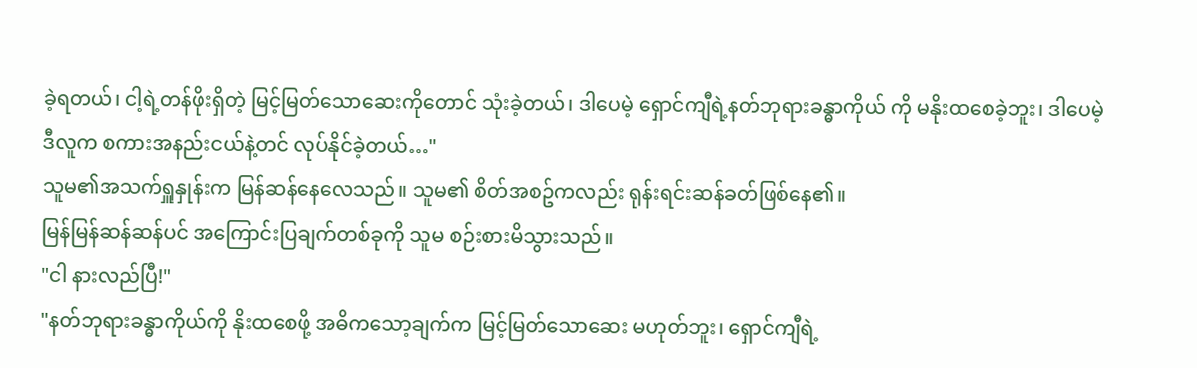ခဲ့ရတယ်၊ ငါ့ရဲ့တန်ဖိုးရှိတဲ့ မြင့်မြတ်သောဆေးကိုတောင် သုံးခဲ့တယ်၊ ဒါပေမဲ့ ရှောင်ကျီရဲ့နတ်ဘုရားခန္ဓာကိုယ် ကို မနိုးထစေခဲ့ဘူး၊ ဒါပေမဲ့ ဒီလူက စကားအနည်းငယ်နဲ့တင် လုပ်နိုင်ခဲ့တယ်…"
သူမ၏အသက်ရှူနှုန်းက မြန်ဆန်နေလေသည်။ သူမ၏ စိတ်အစဥ်ကလည်း ရုန်းရင်းဆန်ခတ်ဖြစ်နေ၏။
မြန်မြန်ဆန်ဆန်ပင် အကြောင်းပြချက်တစ်ခုကို သူမ စဉ်းစားမိသွားသည်။
"ငါ နားလည်ပြီ!"
"နတ်ဘုရားခန္ဓာကိုယ်ကို နိုးထစေဖို့ အဓိကသော့ချက်က မြင့်မြတ်သောဆေး မဟုတ်ဘူး၊ ရှောင်ကျီရဲ့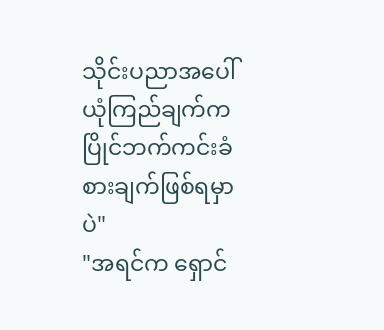သိုင်းပညာအပေါ် ယုံကြည်ချက်က ပြိုင်ဘက်ကင်းခံစားချက်ဖြစ်ရမှာပဲ"
"အရင်က ရှောင်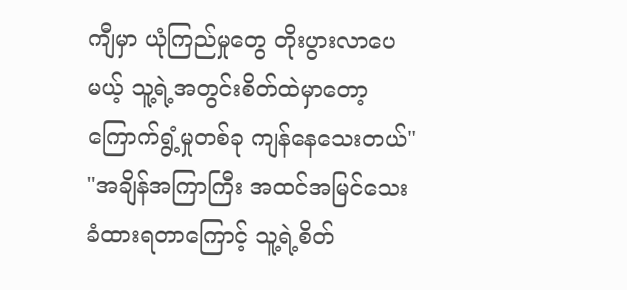ကျီမှာ ယုံကြည်မှုတွေ တိုးပွားလာပေမယ့် သူ့ရဲ့အတွင်းစိတ်ထဲမှာတော့ ကြောက်ရွံ့မှုတစ်ခု ကျန်နေသေးတယ်"
"အချိန်အကြာကြီး အထင်အမြင်သေးခံထားရတာကြောင့် သူ့ရဲ့စိတ်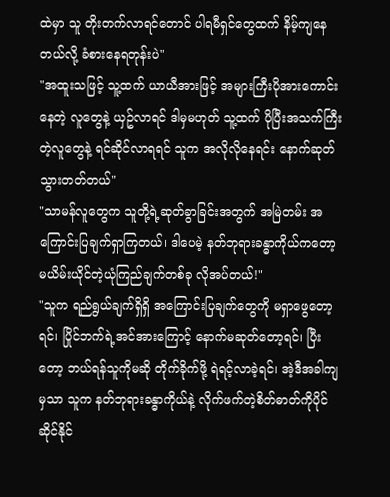ထဲမှာ သူ တိုးတက်လာရင်တောင် ပါရမီရှင်တွေထက် နိမ့်ကျနေတယ်လို့ ခံစားနေရတုန်းပဲ"
"အထူးသဖြင့် သူ့ထက် ယာယီအားဖြင့် အများကြီးပိုအားကောင်းနေတဲ့ လူတွေနဲ့ ယှဥ်လာရင် ဒါမှမဟုတ် သူ့ထက် ပိုပြီးအသက်ကြီးတဲ့လူတွေနဲ့ ရင်ဆိုင်လာရရင် သူက အလိုလိုနေရင်း နောက်ဆုတ်သွားတတ်တယ်"
"သာမန်လူတွေက သူတို့ရဲ့ဆုတ်ခွာခြင်းအတွက် အမြဲတမ်း အကြောင်းပြချက်ရှာကြတယ်၊ ဒါပေမဲ့ နတ်ဘုရားခန္ဓာကိုယ်ကတော့ မယိမ်းယိုင်တဲ့ယုံကြည်ချက်တစ်ခု လိုအပ်တယ်!"
"သူက ရည်ရွယ်ချက်ရှိရှိ အကြောင်းပြချက်တွေကို မရှာဖွေတော့ရင်၊ ပြိုင်ဘက်ရဲ့အင်အားကြောင့် နောက်မဆုတ်တော့ရင်၊ ပြီးတော့ ဘယ်ရန်သူကိုမဆို တိုက်ခိုက်ဖို့ ရဲရင့်လာခဲ့ရင်၊ အဲ့ဒီအခါကျမှသာ သူက နတ်ဘုရားခန္ဓာကိုယ်နဲ့ လိုက်ဖက်တဲ့စိတ်ဓာတ်ကိုပိုင်ဆိုင်နိုင်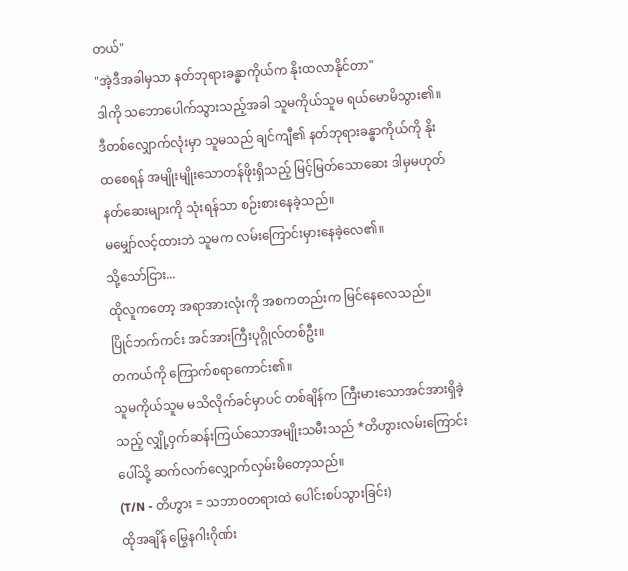တယ်"
"အဲ့ဒီအခါမှသာ နတ်ဘုရားခန္ဓာကိုယ်က နိုးထလာနိုင်တာ"
ဒါကို သဘောပေါက်သွားသည့်အခါ သူမကိုယ်သူမ ရယ်မောမိသွား၏။
ဒီတစ်လျှောက်လုံးမှာ သူမသည် ချင်ကျီ၏ နတ်ဘုရားခန္ဓာကိုယ်ကို နိုးထစေရန် အမျိုးမျိုးသောတန်ဖိုးရှိသည့် မြင့်မြတ်သောဆေး ဒါမှမဟုတ် နတ်ဆေးများကို သုံးရန်သာ စဉ်းစားနေခဲ့သည်။
မမျှော်လင့်ထားဘဲ သူမက လမ်းကြောင်းမှားနေခဲ့လေ၏။
သို့သော်ငြား...
ထိုလူကတော့ အရာအားလုံးကို အစကတည်းက မြင်နေလေသည်။
ပြိုင်ဘက်ကင်း အင်အားကြီးပုဂ္ဂိုလ်တစ်ဦး။
တကယ်ကို ကြောက်စရာကောင်း၏။
သူမကိုယ်သူမ မသိလိုက်ခင်မှာပင် တစ်ချိန်က ကြီးမားသောအင်အားရှိခဲ့သည့် လျှို့ဝှက်ဆန်းကြယ်သောအမျိုးသမီးသည် *တိဟွားလမ်းကြောင်းပေါ်သို့ ဆက်လက်လျှောက်လှမ်းမိတော့သည်။
(T/N - တိဟွား = သဘာဝတရားထဲ ပေါင်းစပ်သွားခြင်း)
ထိုအချိန် မြွေနဂါးဂိုဏ်း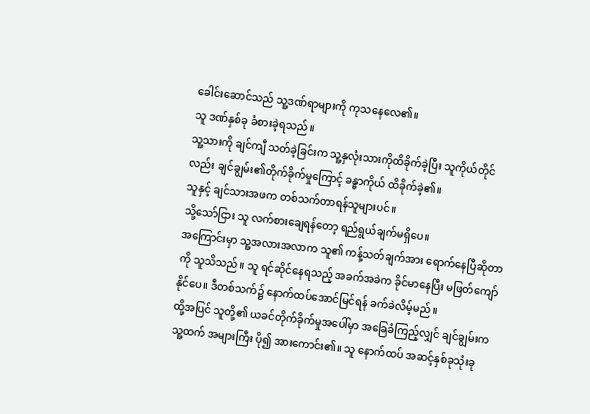ခေါင်းဆောင်သည် သူ့ဒဏ်ရာများကို ကုသနေလေ၏။
သူ ဒဏ်နှစ်ခု ခံစားခဲ့ရသည်။
သူ့သားကို ချင်ကျီ သတ်ခဲ့ခြင်းက သူ့နှလုံးသားကိုထိခိုက်ခဲ့ပြီး သူကိုယ်တိုင်လည်း ချင်ချွမ်း၏တိုက်ခိုက်မှုကြောင့် ခန္ဓာကိုယ် ထိခိုက်ခဲ့၏။
သူနှင့် ချင်သားအဖက တစ်သက်တာရန်သူများပင်။
သို့သော်ငြား သူ လက်စားချေရန်တော့ ရည်ရွယ်ချက်မရှိပေ။
အကြောင်းမှာ သူ့အလားအလာက သူ၏ ကန့်သတ်ချက်အား ရောက်နေပြီဆိုတာကို သူသိသည်။ သူ ရင်ဆိုင်နေရသည့် အခက်အခဲက ခိုင်မာနေပြီး မဖြတ်ကျော်နိုင်ပေ။ ဒီတစ်သက်၌ နောက်ထပ်အောင်မြင်ရန် ခက်ခဲလိမ့်မည်။
ထို့အပြင် သူတို့၏ ယခင်တိုက်ခိုက်မှုအပေါ်မှာ အခြေခံကြည့်လျှင် ချင်ချွမ်းက သူ့ထက် အများကြီး ပို၍ အားကောင်း၏။ သူ နောက်ထပ် အဆင့်နှစ်ခုသုံးခု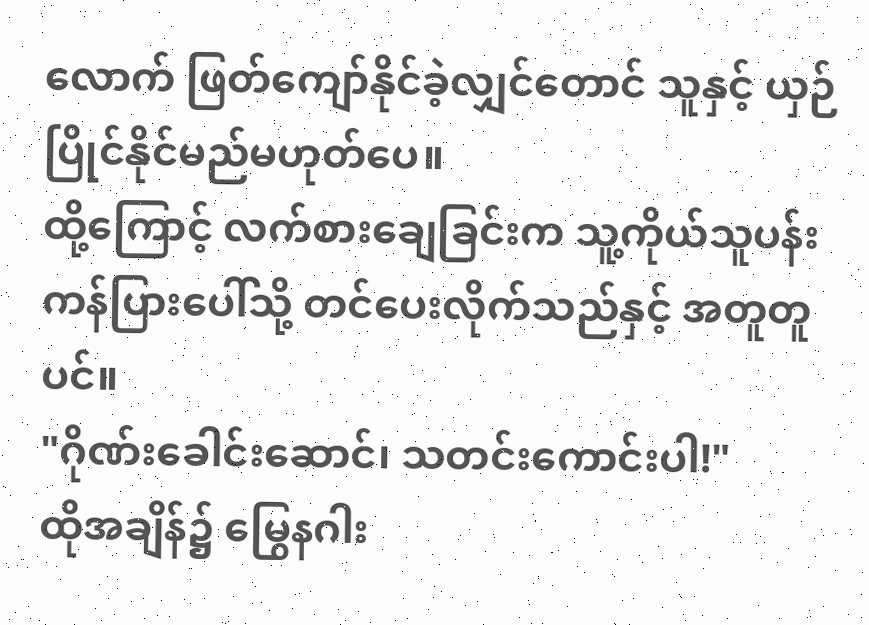လောက် ဖြတ်ကျော်နိုင်ခဲ့လျှင်တောင် သူနှင့် ယှဉ်ပြိုင်နိုင်မည်မဟုတ်ပေ။
ထို့ကြောင့် လက်စားချေခြင်းက သူ့ကိုယ်သူပန်းကန်ပြားပေါ်သို့ တင်ပေးလိုက်သည်နှင့် အတူတူပင်။
"ဂိုဏ်းခေါင်းဆောင်၊ သတင်းကောင်းပါ!"
ထိုအချိန်၌ မြွေနဂါး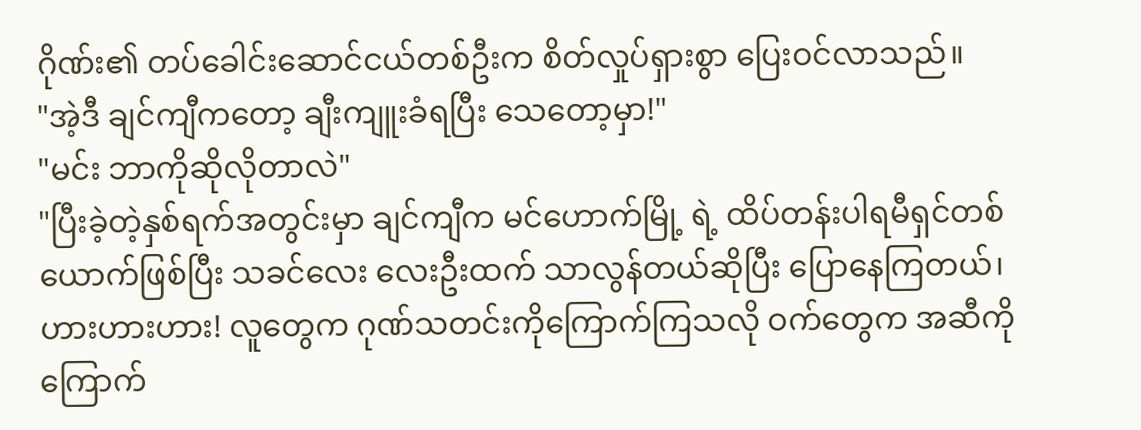ဂိုဏ်း၏ တပ်ခေါင်းဆောင်ငယ်တစ်ဦးက စိတ်လှုပ်ရှားစွာ ပြေးဝင်လာသည်။
"အဲ့ဒီ ချင်ကျီကတော့ ချီးကျူးခံရပြီး သေတော့မှာ!"
"မင်း ဘာကိုဆိုလိုတာလဲ"
"ပြီးခဲ့တဲ့နှစ်ရက်အတွင်းမှာ ချင်ကျီက မင်ဟောက်မြို့ ရဲ့ ထိပ်တန်းပါရမီရှင်တစ်ယောက်ဖြစ်ပြီး သခင်လေး လေးဦးထက် သာလွန်တယ်ဆိုပြီး ပြောနေကြတယ်၊ ဟားဟားဟား! လူတွေက ဂုဏ်သတင်းကိုကြောက်ကြသလို ဝက်တွေက အဆီကိုကြောက်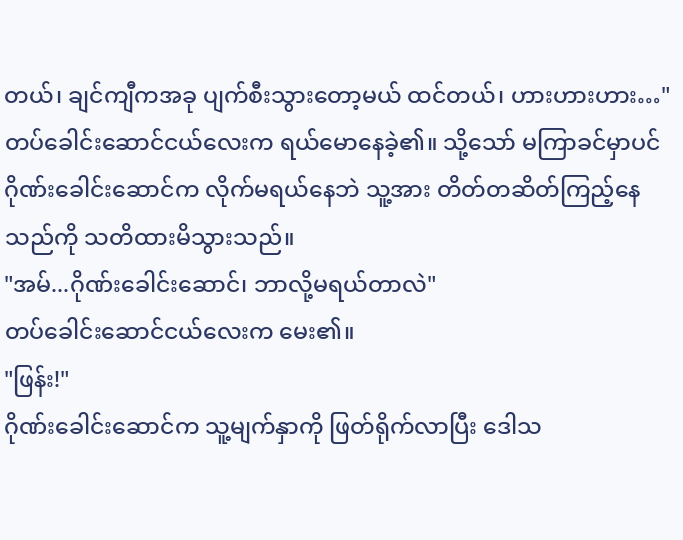တယ်၊ ချင်ကျီကအခု ပျက်စီးသွားတော့မယ် ထင်တယ်၊ ဟားဟားဟား…"
တပ်ခေါင်းဆောင်ငယ်လေးက ရယ်မောနေခဲ့၏။ သို့သော် မကြာခင်မှာပင် ဂိုဏ်းခေါင်းဆောင်က လိုက်မရယ်နေဘဲ သူ့အား တိတ်တဆိတ်ကြည့်နေသည်ကို သတိထားမိသွားသည်။
"အမ်...ဂိုဏ်းခေါင်းဆောင်၊ ဘာလို့မရယ်တာလဲ"
တပ်ခေါင်းဆောင်ငယ်လေးက မေး၏။
"ဖြန်း!"
ဂိုဏ်းခေါင်းဆောင်က သူ့မျက်နှာကို ဖြတ်ရိုက်လာပြီး ဒေါသ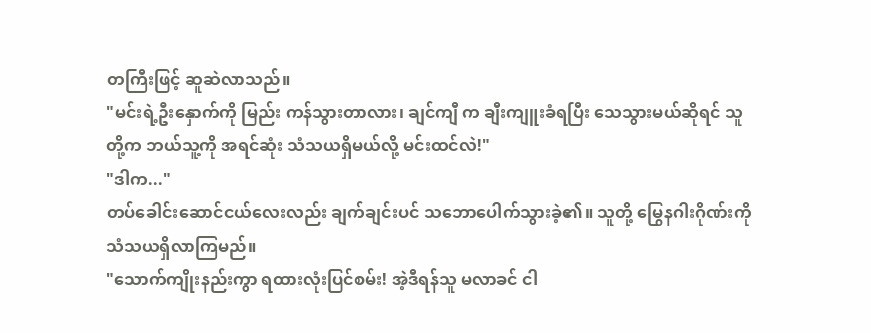တကြီးဖြင့် ဆူဆဲလာသည်။
"မင်းရဲ့ဦးနှောက်ကို မြည်း ကန်သွားတာလား၊ ချင်ကျီ က ချီးကျူးခံရပြီး သေသွားမယ်ဆိုရင် သူတို့က ဘယ်သူ့ကို အရင်ဆုံး သံသယရှိမယ်လို့ မင်းထင်လဲ!"
"ဒါက..."
တပ်ခေါင်းဆောင်ငယ်လေးလည်း ချက်ချင်းပင် သဘောပေါက်သွားခဲ့၏။ သူတို့ မြွေနဂါးဂိုဏ်းကို သံသယရှိလာကြမည်။
"သောက်ကျိုးနည်းကွာ ရထားလုံးပြင်စမ်း! အဲ့ဒီရန်သူ မလာခင် ငါ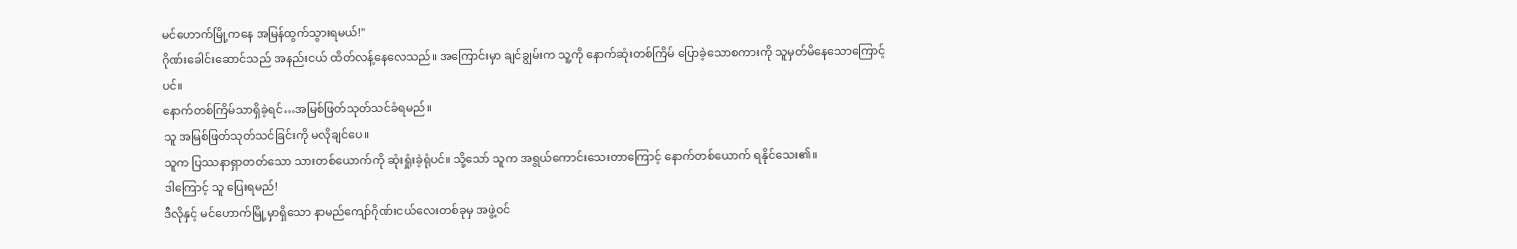မင်ဟောက်မြို့ကနေ အမြန်ထွက်သွားရမယ်!"
ဂိုဏ်းခေါင်းဆောင်သည် အနည်းငယ် ထိတ်လန့်နေလေသည်။ အကြောင်းမှာ ချင်ချွမ်းက သူ့ကို နောက်ဆုံးတစ်ကြိမ် ပြောခဲ့သောစကားကို သူမှတ်မိနေသောကြောင့်ပင်။
နောက်တစ်ကြိမ်သာရှိခဲ့ရင်…အမြစ်ဖြတ်သုတ်သင်ခံရမည်။
သူ အမြစ်ဖြတ်သုတ်သင်ခြင်းကို မလိုချင်ပေ။
သူက ပြဿနာရှာတတ်သော သားတစ်ယောက်ကို ဆုံးရှုံးခဲ့ရုံပင်။ သို့သော် သူက အရွယ်ကောင်းသေးတာကြောင့် နောက်တစ်ယောက် ရနိုင်သေး၏။
ဒါကြောင့် သူ ပြေးရမည်!
ဒီလိုနှင့် မင်ဟောက်မြို့မှာရှိသော နာမည်ကျော်ဂိုဏ်းငယ်လေးတစ်ခုမှ အဖွဲ့ဝင်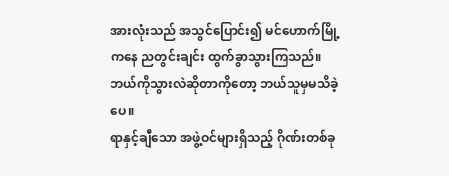အားလုံးသည် အသွင်ပြောင်း၍ မင်ဟောက်မြို့ကနေ ညတွင်းချင်း ထွက်ခွာသွားကြသည်။
ဘယ်ကိုသွားလဲဆိုတာကိုတော့ ဘယ်သူမှမသိခဲ့ပေ။
ရာနှင့်ချီသော အဖွဲ့ဝင်များရှိသည့် ဂိုဏ်းတစ်ခု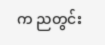က ညတွင်း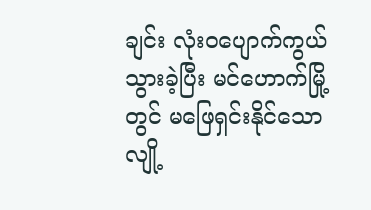ချင်း လုံးဝပျောက်ကွယ်သွားခဲ့ပြီး မင်ဟောက်မြို့တွင် မဖြေရှင်းနိုင်သော လျို့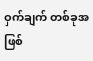ဝှက်ချက် တစ်ခုအဖြစ်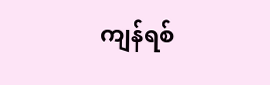ကျန်ရစ်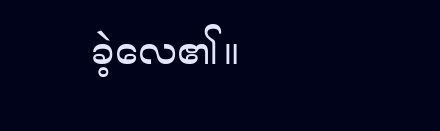ခဲ့လေ၏။